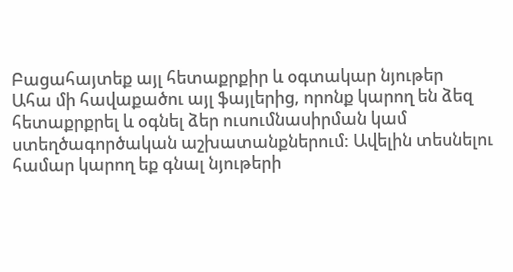Բացահայտեք այլ հետաքրքիր և օգտակար նյութեր
Ահա մի հավաքածու այլ ֆայլերից, որոնք կարող են ձեզ հետաքրքրել և օգնել ձեր ուսումնասիրման կամ ստեղծագործական աշխատանքներում: Ավելին տեսնելու համար կարող եք գնալ նյութերի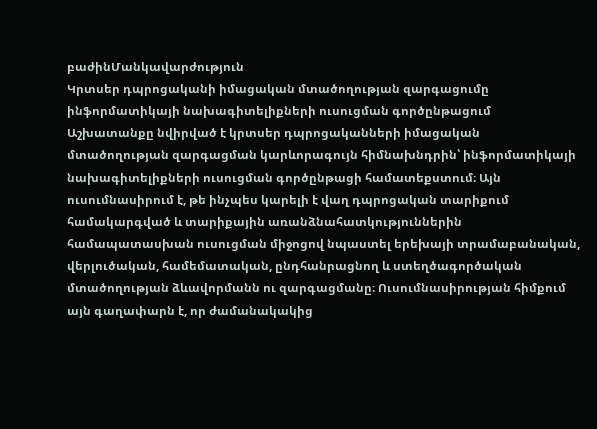բաժինՄանկավարժություն
Կրտսեր դպրոցականի իմացական մտածողության զարգացումը ինֆորմատիկայի նախագիտելիքների ուսուցման գործընթացում
Աշխատանքը նվիրված է կրտսեր դպրոցականների իմացական մտածողության զարգացման կարևորագույն հիմնախնդրին՝ ինֆորմատիկայի նախագիտելիքների ուսուցման գործընթացի համատեքստում։ Այն ուսումնասիրում է, թե ինչպես կարելի է վաղ դպրոցական տարիքում համակարգված և տարիքային առանձնահատկություններին համապատասխան ուսուցման միջոցով նպաստել երեխայի տրամաբանական, վերլուծական, համեմատական, ընդհանրացնող և ստեղծագործական մտածողության ձևավորմանն ու զարգացմանը։ Ուսումնասիրության հիմքում այն գաղափարն է, որ ժամանակակից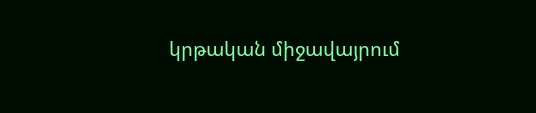կրթական միջավայրում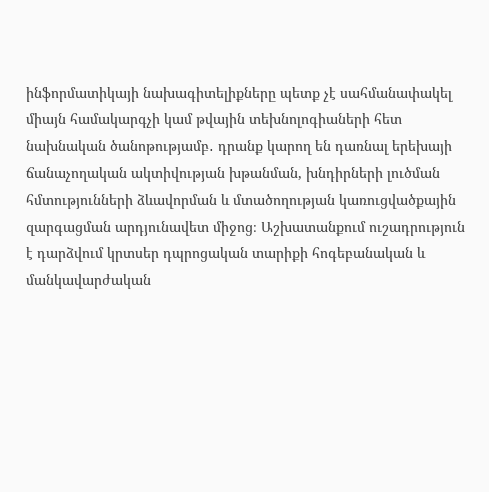ինֆորմատիկայի նախագիտելիքները պետք չէ սահմանափակել միայն համակարգչի կամ թվային տեխնոլոգիաների հետ նախնական ծանոթությամբ․ դրանք կարող են դառնալ երեխայի ճանաչողական ակտիվության խթանման, խնդիրների լուծման հմտությունների ձևավորման և մտածողության կառուցվածքային զարգացման արդյունավետ միջոց։ Աշխատանքում ուշադրություն է դարձվում կրտսեր դպրոցական տարիքի հոգեբանական և մանկավարժական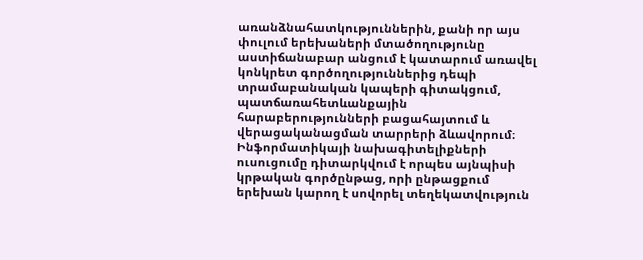առանձնահատկություններին, քանի որ այս փուլում երեխաների մտածողությունը աստիճանաբար անցում է կատարում առավել կոնկրետ գործողություններից դեպի տրամաբանական կապերի գիտակցում, պատճառահետևանքային հարաբերությունների բացահայտում և վերացականացման տարրերի ձևավորում։ Ինֆորմատիկայի նախագիտելիքների ուսուցումը դիտարկվում է որպես այնպիսի կրթական գործընթաց, որի ընթացքում երեխան կարող է սովորել տեղեկատվություն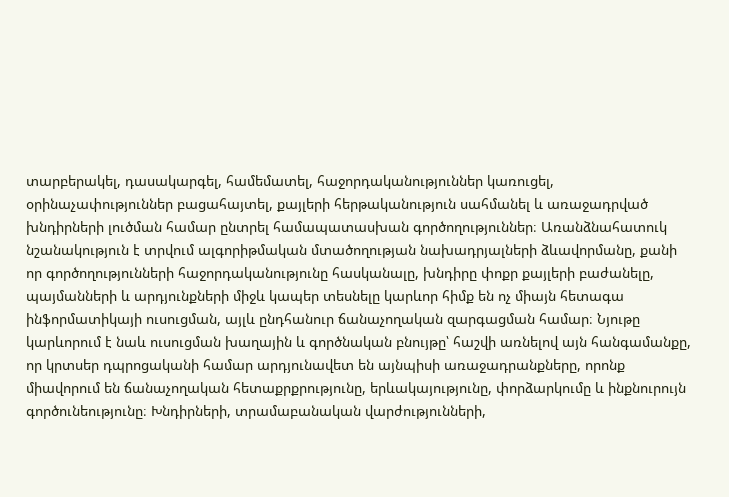տարբերակել, դասակարգել, համեմատել, հաջորդականություններ կառուցել, օրինաչափություններ բացահայտել, քայլերի հերթականություն սահմանել և առաջադրված խնդիրների լուծման համար ընտրել համապատասխան գործողություններ։ Առանձնահատուկ նշանակություն է տրվում ալգորիթմական մտածողության նախադրյալների ձևավորմանը, քանի որ գործողությունների հաջորդականությունը հասկանալը, խնդիրը փոքր քայլերի բաժանելը, պայմանների և արդյունքների միջև կապեր տեսնելը կարևոր հիմք են ոչ միայն հետագա ինֆորմատիկայի ուսուցման, այլև ընդհանուր ճանաչողական զարգացման համար։ Նյութը կարևորում է նաև ուսուցման խաղային և գործնական բնույթը՝ հաշվի առնելով այն հանգամանքը, որ կրտսեր դպրոցականի համար արդյունավետ են այնպիսի առաջադրանքները, որոնք միավորում են ճանաչողական հետաքրքրությունը, երևակայությունը, փորձարկումը և ինքնուրույն գործունեությունը։ Խնդիրների, տրամաբանական վարժությունների,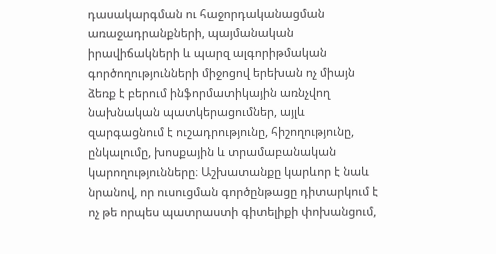դասակարգման ու հաջորդականացման առաջադրանքների, պայմանական իրավիճակների և պարզ ալգորիթմական գործողությունների միջոցով երեխան ոչ միայն ձեռք է բերում ինֆորմատիկային առնչվող նախնական պատկերացումներ, այլև զարգացնում է ուշադրությունը, հիշողությունը, ընկալումը, խոսքային և տրամաբանական կարողությունները։ Աշխատանքը կարևոր է նաև նրանով, որ ուսուցման գործընթացը դիտարկում է ոչ թե որպես պատրաստի գիտելիքի փոխանցում,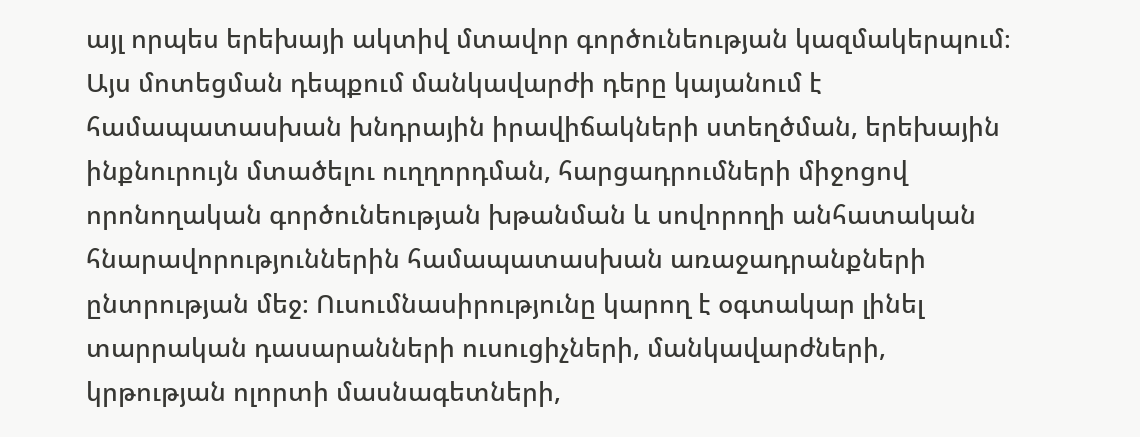այլ որպես երեխայի ակտիվ մտավոր գործունեության կազմակերպում։ Այս մոտեցման դեպքում մանկավարժի դերը կայանում է համապատասխան խնդրային իրավիճակների ստեղծման, երեխային ինքնուրույն մտածելու ուղղորդման, հարցադրումների միջոցով որոնողական գործունեության խթանման և սովորողի անհատական հնարավորություններին համապատասխան առաջադրանքների ընտրության մեջ։ Ուսումնասիրությունը կարող է օգտակար լինել տարրական դասարանների ուսուցիչների, մանկավարժների, կրթության ոլորտի մասնագետների,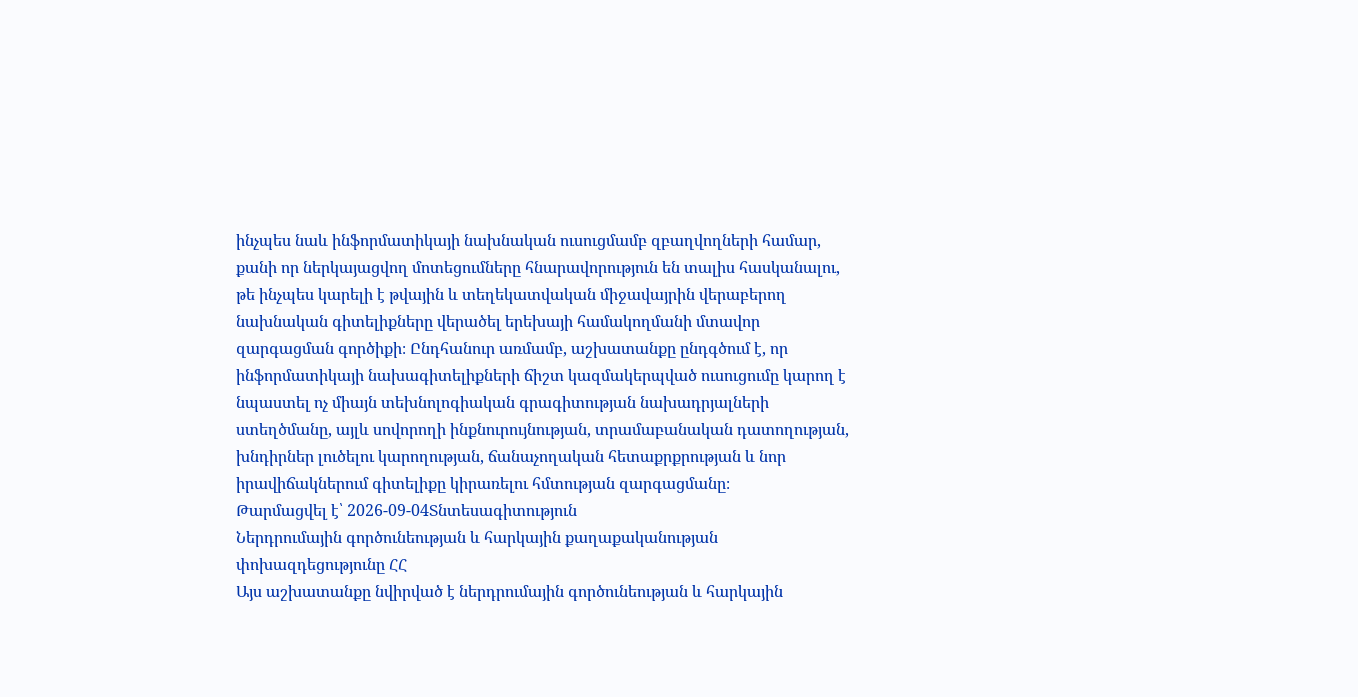ինչպես նաև ինֆորմատիկայի նախնական ուսուցմամբ զբաղվողների համար, քանի որ ներկայացվող մոտեցումները հնարավորություն են տալիս հասկանալու, թե ինչպես կարելի է թվային և տեղեկատվական միջավայրին վերաբերող նախնական գիտելիքները վերածել երեխայի համակողմանի մտավոր զարգացման գործիքի։ Ընդհանուր առմամբ, աշխատանքը ընդգծում է, որ ինֆորմատիկայի նախագիտելիքների ճիշտ կազմակերպված ուսուցումը կարող է նպաստել ոչ միայն տեխնոլոգիական գրագիտության նախադրյալների ստեղծմանը, այլև սովորողի ինքնուրույնության, տրամաբանական դատողության, խնդիրներ լուծելու կարողության, ճանաչողական հետաքրքրության և նոր իրավիճակներում գիտելիքը կիրառելու հմտության զարգացմանը։
Թարմացվել է՝ 2026-09-04Տնտեսագիտություն
Ներդրումային գործունեության և հարկային քաղաքականության փոխազդեցությունը ՀՀ
Այս աշխատանքը նվիրված է ներդրումային գործունեության և հարկային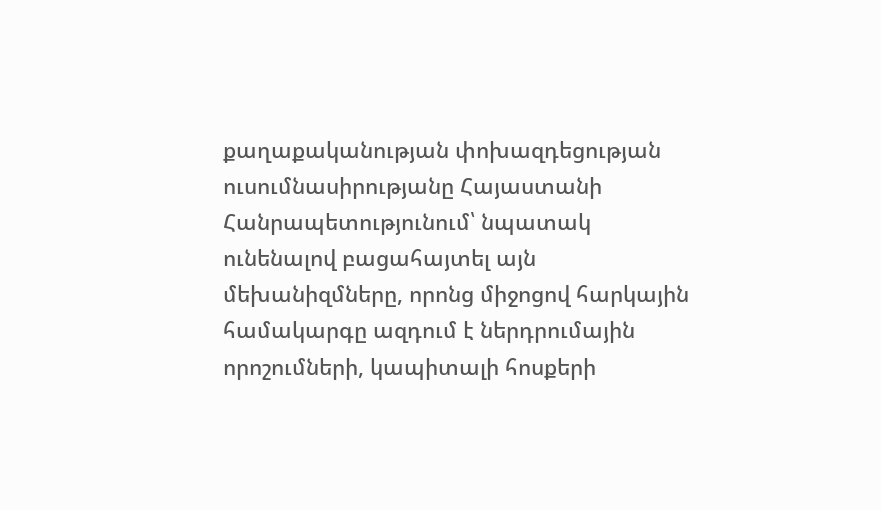քաղաքականության փոխազդեցության ուսումնասիրությանը Հայաստանի Հանրապետությունում՝ նպատակ ունենալով բացահայտել այն մեխանիզմները, որոնց միջոցով հարկային համակարգը ազդում է ներդրումային որոշումների, կապիտալի հոսքերի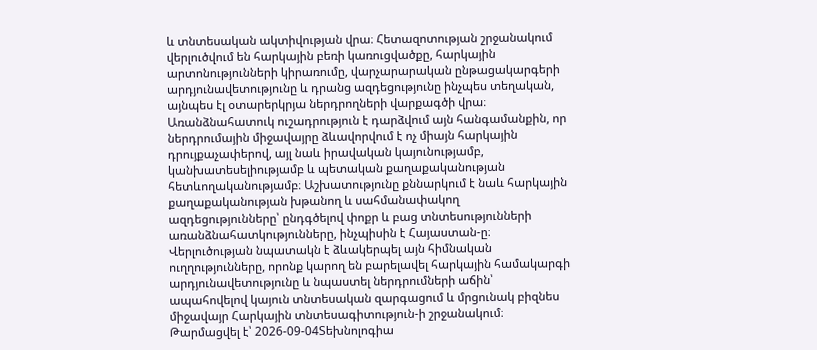և տնտեսական ակտիվության վրա։ Հետազոտության շրջանակում վերլուծվում են հարկային բեռի կառուցվածքը, հարկային արտոնությունների կիրառումը, վարչարարական ընթացակարգերի արդյունավետությունը և դրանց ազդեցությունը ինչպես տեղական, այնպես էլ օտարերկրյա ներդրողների վարքագծի վրա։ Առանձնահատուկ ուշադրություն է դարձվում այն հանգամանքին, որ ներդրումային միջավայրը ձևավորվում է ոչ միայն հարկային դրույքաչափերով, այլ նաև իրավական կայունությամբ, կանխատեսելիությամբ և պետական քաղաքականության հետևողականությամբ։ Աշխատությունը քննարկում է նաև հարկային քաղաքականության խթանող և սահմանափակող ազդեցությունները՝ ընդգծելով փոքր և բաց տնտեսությունների առանձնահատկությունները, ինչպիսին է Հայաստան-ը։ Վերլուծության նպատակն է ձևակերպել այն հիմնական ուղղությունները, որոնք կարող են բարելավել հարկային համակարգի արդյունավետությունը և նպաստել ներդրումների աճին՝ ապահովելով կայուն տնտեսական զարգացում և մրցունակ բիզնես միջավայր Հարկային տնտեսագիտություն-ի շրջանակում։
Թարմացվել է՝ 2026-09-04Տեխնոլոգիա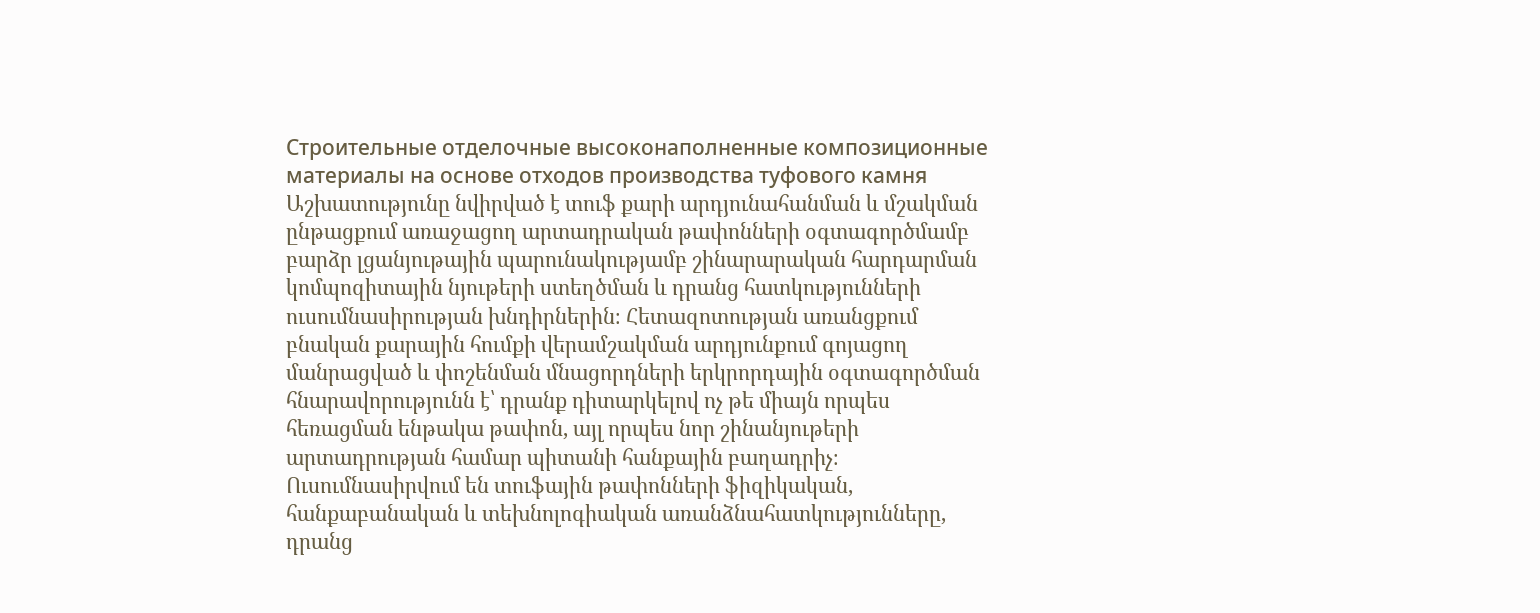Строительные отделочные высоконаполненные композиционные материалы на основе отходов производства туфового камня
Աշխատությունը նվիրված է տուֆ քարի արդյունահանման և մշակման ընթացքում առաջացող արտադրական թափոնների օգտագործմամբ բարձր լցանյութային պարունակությամբ շինարարական հարդարման կոմպոզիտային նյութերի ստեղծման և դրանց հատկությունների ուսումնասիրության խնդիրներին։ Հետազոտության առանցքում բնական քարային հումքի վերամշակման արդյունքում գոյացող մանրացված և փոշենման մնացորդների երկրորդային օգտագործման հնարավորությունն է՝ դրանք դիտարկելով ոչ թե միայն որպես հեռացման ենթակա թափոն, այլ որպես նոր շինանյութերի արտադրության համար պիտանի հանքային բաղադրիչ։ Ուսումնասիրվում են տուֆային թափոնների ֆիզիկական, հանքաբանական և տեխնոլոգիական առանձնահատկությունները, դրանց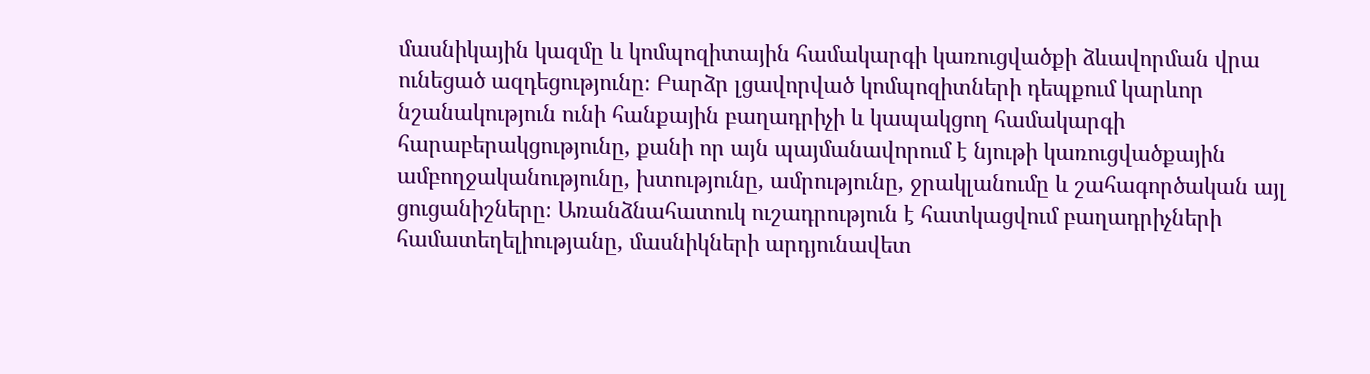մասնիկային կազմը և կոմպոզիտային համակարգի կառուցվածքի ձևավորման վրա ունեցած ազդեցությունը։ Բարձր լցավորված կոմպոզիտների դեպքում կարևոր նշանակություն ունի հանքային բաղադրիչի և կապակցող համակարգի հարաբերակցությունը, քանի որ այն պայմանավորում է նյութի կառուցվածքային ամբողջականությունը, խտությունը, ամրությունը, ջրակլանումը և շահագործական այլ ցուցանիշները։ Առանձնահատուկ ուշադրություն է հատկացվում բաղադրիչների համատեղելիությանը, մասնիկների արդյունավետ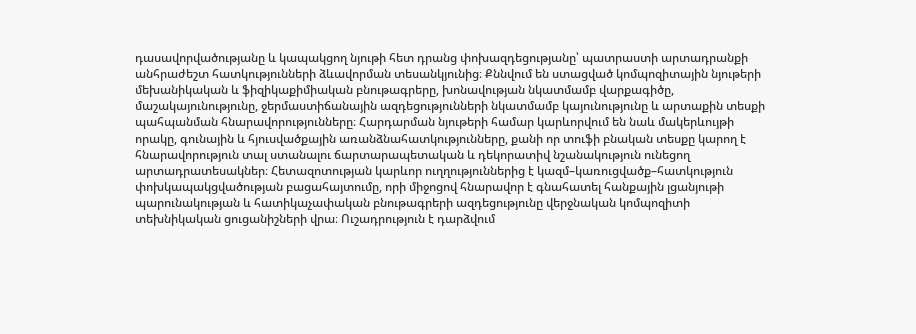դասավորվածությանը և կապակցող նյութի հետ դրանց փոխազդեցությանը՝ պատրաստի արտադրանքի անհրաժեշտ հատկությունների ձևավորման տեսանկյունից։ Քննվում են ստացված կոմպոզիտային նյութերի մեխանիկական և ֆիզիկաքիմիական բնութագրերը, խոնավության նկատմամբ վարքագիծը, մաշակայունությունը, ջերմաստիճանային ազդեցությունների նկատմամբ կայունությունը և արտաքին տեսքի պահպանման հնարավորությունները։ Հարդարման նյութերի համար կարևորվում են նաև մակերևույթի որակը, գունային և հյուսվածքային առանձնահատկությունները, քանի որ տուֆի բնական տեսքը կարող է հնարավորություն տալ ստանալու ճարտարապետական և դեկորատիվ նշանակություն ունեցող արտադրատեսակներ։ Հետազոտության կարևոր ուղղություններից է կազմ–կառուցվածք–հատկություն փոխկապակցվածության բացահայտումը, որի միջոցով հնարավոր է գնահատել հանքային լցանյութի պարունակության և հատիկաչափական բնութագրերի ազդեցությունը վերջնական կոմպոզիտի տեխնիկական ցուցանիշների վրա։ Ուշադրություն է դարձվում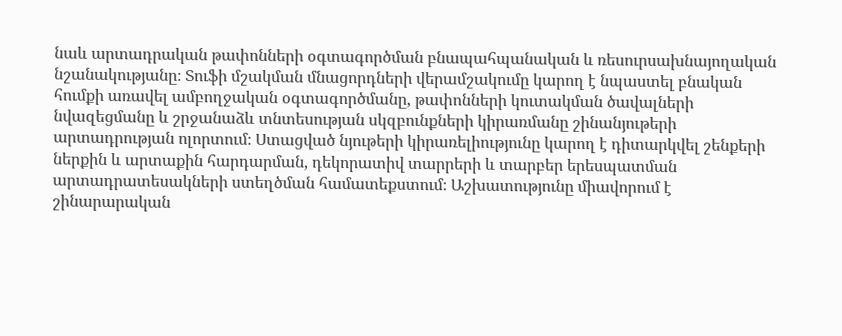նաև արտադրական թափոնների օգտագործման բնապահպանական և ռեսուրսախնայողական նշանակությանը։ Տուֆի մշակման մնացորդների վերամշակումը կարող է նպաստել բնական հումքի առավել ամբողջական օգտագործմանը, թափոնների կուտակման ծավալների նվազեցմանը և շրջանաձև տնտեսության սկզբունքների կիրառմանը շինանյութերի արտադրության ոլորտում։ Ստացված նյութերի կիրառելիությունը կարող է դիտարկվել շենքերի ներքին և արտաքին հարդարման, դեկորատիվ տարրերի և տարբեր երեսպատման արտադրատեսակների ստեղծման համատեքստում։ Աշխատությունը միավորում է շինարարական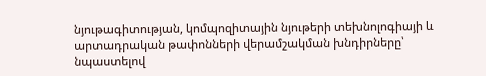նյութագիտության, կոմպոզիտային նյութերի տեխնոլոգիայի և արտադրական թափոնների վերամշակման խնդիրները՝ նպաստելով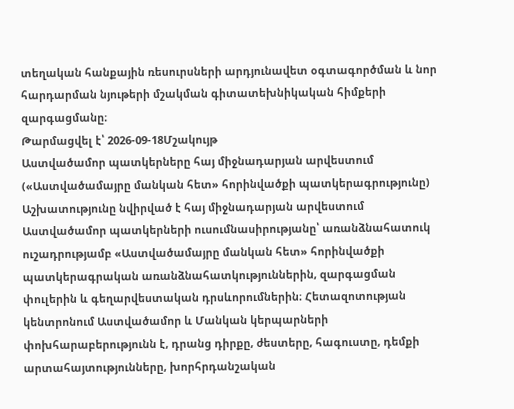տեղական հանքային ռեսուրսների արդյունավետ օգտագործման և նոր հարդարման նյութերի մշակման գիտատեխնիկական հիմքերի զարգացմանը։
Թարմացվել է՝ 2026-09-18Մշակույթ
Աստվածամոր պատկերները հայ միջնադարյան արվեստում («Աստվածամայրը մանկան հետ» հորինվածքի պատկերագրությունը)
Աշխատությունը նվիրված է հայ միջնադարյան արվեստում Աստվածամոր պատկերների ուսումնասիրությանը՝ առանձնահատուկ ուշադրությամբ «Աստվածամայրը մանկան հետ» հորինվածքի պատկերագրական առանձնահատկություններին, զարգացման փուլերին և գեղարվեստական դրսևորումներին։ Հետազոտության կենտրոնում Աստվածամոր և Մանկան կերպարների փոխհարաբերությունն է, դրանց դիրքը, ժեստերը, հագուստը, դեմքի արտահայտությունները, խորհրդանշական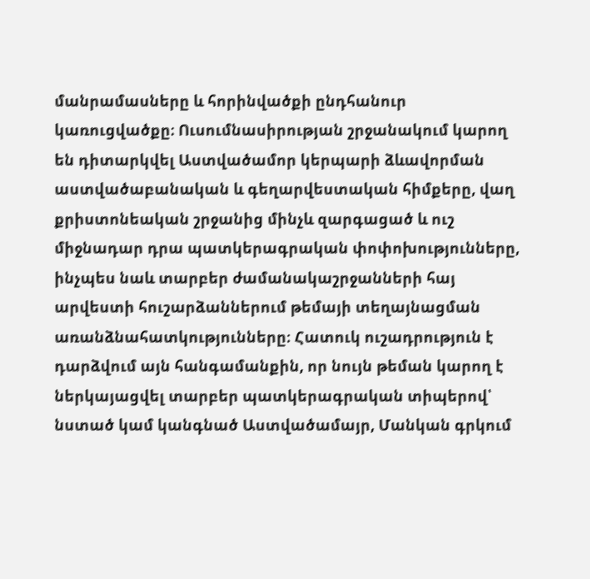մանրամասները և հորինվածքի ընդհանուր կառուցվածքը։ Ուսումնասիրության շրջանակում կարող են դիտարկվել Աստվածամոր կերպարի ձևավորման աստվածաբանական և գեղարվեստական հիմքերը, վաղ քրիստոնեական շրջանից մինչև զարգացած և ուշ միջնադար դրա պատկերագրական փոփոխությունները, ինչպես նաև տարբեր ժամանակաշրջանների հայ արվեստի հուշարձաններում թեմայի տեղայնացման առանձնահատկությունները։ Հատուկ ուշադրություն է դարձվում այն հանգամանքին, որ նույն թեման կարող է ներկայացվել տարբեր պատկերագրական տիպերով՝ նստած կամ կանգնած Աստվածամայր, Մանկան գրկում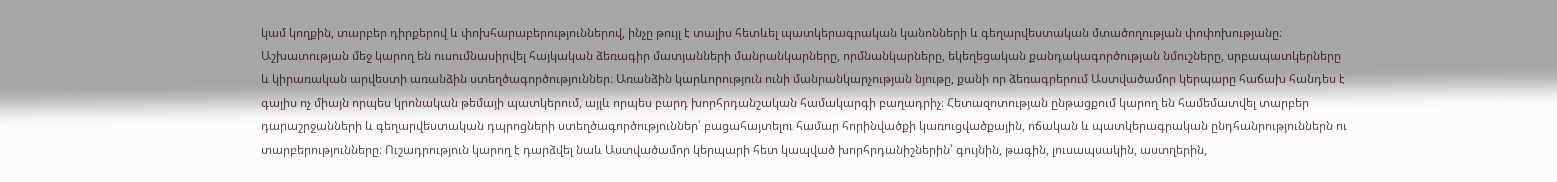կամ կողքին, տարբեր դիրքերով և փոխհարաբերություններով, ինչը թույլ է տալիս հետևել պատկերագրական կանոնների և գեղարվեստական մտածողության փոփոխությանը։ Աշխատության մեջ կարող են ուսումնասիրվել հայկական ձեռագիր մատյանների մանրանկարները, որմնանկարները, եկեղեցական քանդակագործության նմուշները, սրբապատկերները և կիրառական արվեստի առանձին ստեղծագործություններ։ Առանձին կարևորություն ունի մանրանկարչության նյութը, քանի որ ձեռագրերում Աստվածամոր կերպարը հաճախ հանդես է գալիս ոչ միայն որպես կրոնական թեմայի պատկերում, այլև որպես բարդ խորհրդանշական համակարգի բաղադրիչ։ Հետազոտության ընթացքում կարող են համեմատվել տարբեր դարաշրջանների և գեղարվեստական դպրոցների ստեղծագործություններ՝ բացահայտելու համար հորինվածքի կառուցվածքային, ոճական և պատկերագրական ընդհանրություններն ու տարբերությունները։ Ուշադրություն կարող է դարձվել նաև Աստվածամոր կերպարի հետ կապված խորհրդանիշներին՝ գույնին, թագին, լուսապսակին, աստղերին,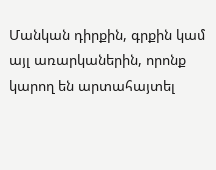Մանկան դիրքին, գրքին կամ այլ առարկաներին, որոնք կարող են արտահայտել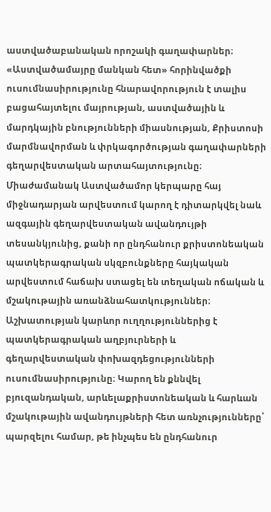աստվածաբանական որոշակի գաղափարներ։ «Աստվածամայրը մանկան հետ» հորինվածքի ուսումնասիրությունը հնարավորություն է տալիս բացահայտելու մայրության, աստվածային և մարդկային բնությունների միասնության, Քրիստոսի մարմնավորման և փրկագործության գաղափարների գեղարվեստական արտահայտությունը։ Միաժամանակ Աստվածամոր կերպարը հայ միջնադարյան արվեստում կարող է դիտարկվել նաև ազգային գեղարվեստական ավանդույթի տեսանկյունից, քանի որ ընդհանուր քրիստոնեական պատկերագրական սկզբունքները հայկական արվեստում հաճախ ստացել են տեղական ոճական և մշակութային առանձնահատկություններ։ Աշխատության կարևոր ուղղություններից է պատկերագրական աղբյուրների և գեղարվեստական փոխազդեցությունների ուսումնասիրությունը։ Կարող են քննվել բյուզանդական, արևելաքրիստոնեական և հարևան մշակութային ավանդույթների հետ առնչությունները՝ պարզելու համար, թե ինչպես են ընդհանուր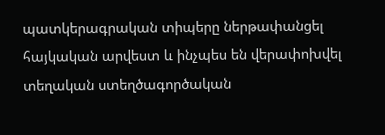պատկերագրական տիպերը ներթափանցել հայկական արվեստ և ինչպես են վերափոխվել տեղական ստեղծագործական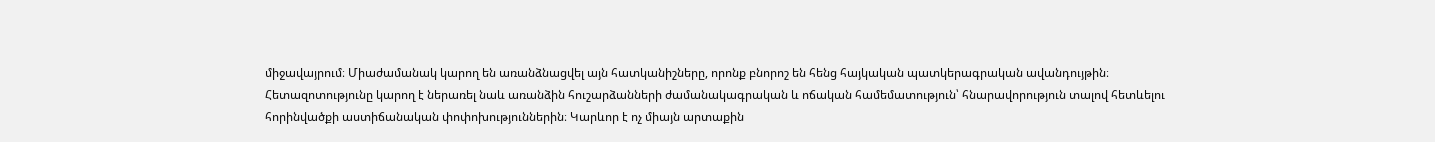միջավայրում։ Միաժամանակ կարող են առանձնացվել այն հատկանիշները, որոնք բնորոշ են հենց հայկական պատկերագրական ավանդույթին։ Հետազոտությունը կարող է ներառել նաև առանձին հուշարձանների ժամանակագրական և ոճական համեմատություն՝ հնարավորություն տալով հետևելու հորինվածքի աստիճանական փոփոխություններին։ Կարևոր է ոչ միայն արտաքին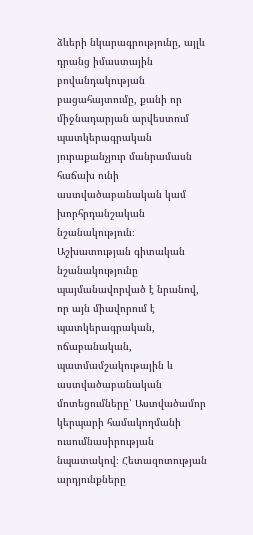ձևերի նկարագրությունը, այլև դրանց իմաստային բովանդակության բացահայտումը, քանի որ միջնադարյան արվեստում պատկերագրական յուրաքանչյուր մանրամասն հաճախ ունի աստվածաբանական կամ խորհրդանշական նշանակություն։ Աշխատության գիտական նշանակությունը պայմանավորված է նրանով, որ այն միավորում է պատկերագրական, ոճաբանական, պատմամշակութային և աստվածաբանական մոտեցումները՝ Աստվածամոր կերպարի համակողմանի ուսումնասիրության նպատակով։ Հետազոտության արդյունքները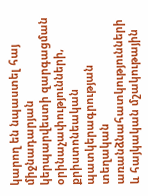կարող են նպաստել հայ միջնադարյան կերպարվեստի զարգացման օրինաչափությունների, քրիստոնեական պատկերագրության տեղական առանձնահատկությունների և հայկական մշակութային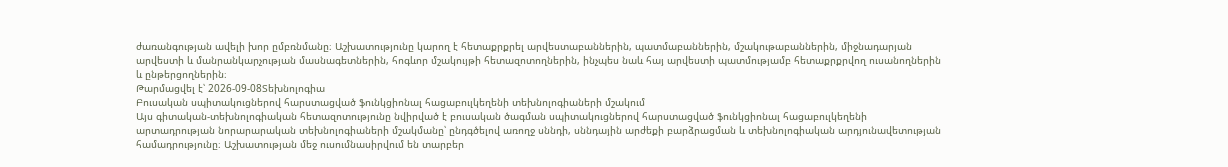ժառանգության ավելի խոր ըմբռնմանը։ Աշխատությունը կարող է հետաքրքրել արվեստաբաններին, պատմաբաններին, մշակութաբաններին, միջնադարյան արվեստի և մանրանկարչության մասնագետներին, հոգևոր մշակույթի հետազոտողներին, ինչպես նաև հայ արվեստի պատմությամբ հետաքրքրվող ուսանողներին և ընթերցողներին։
Թարմացվել է՝ 2026-09-08Տեխնոլոգիա
Բուսական սպիտակուցներով հարստացված ֆունկցիոնալ հացաբուլկեղենի տեխնոլոգիաների մշակում
Այս գիտական-տեխնոլոգիական հետազոտությունը նվիրված է բուսական ծագման սպիտակուցներով հարստացված ֆունկցիոնալ հացաբուլկեղենի արտադրության նորարարական տեխնոլոգիաների մշակմանը՝ ընդգծելով առողջ սննդի, սննդային արժեքի բարձրացման և տեխնոլոգիական արդյունավետության համադրությունը։ Աշխատության մեջ ուսումնասիրվում են տարբեր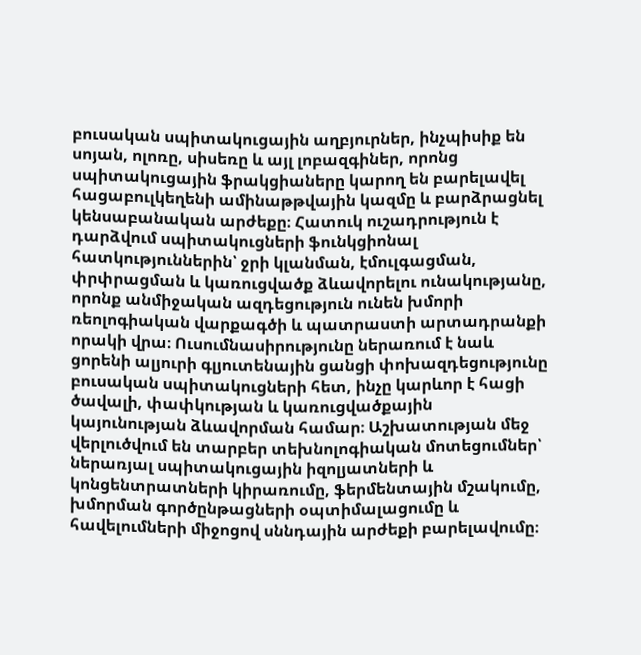բուսական սպիտակուցային աղբյուրներ, ինչպիսիք են սոյան, ոլոռը, սիսեռը և այլ լոբազգիներ, որոնց սպիտակուցային ֆրակցիաները կարող են բարելավել հացաբուլկեղենի ամինաթթվային կազմը և բարձրացնել կենսաբանական արժեքը։ Հատուկ ուշադրություն է դարձվում սպիտակուցների ֆունկցիոնալ հատկություններին՝ ջրի կլանման, էմուլգացման, փրփրացման և կառուցվածք ձևավորելու ունակությանը, որոնք անմիջական ազդեցություն ունեն խմորի ռեոլոգիական վարքագծի և պատրաստի արտադրանքի որակի վրա։ Ուսումնասիրությունը ներառում է նաև ցորենի ալյուրի գլյուտենային ցանցի փոխազդեցությունը բուսական սպիտակուցների հետ, ինչը կարևոր է հացի ծավալի, փափկության և կառուցվածքային կայունության ձևավորման համար։ Աշխատության մեջ վերլուծվում են տարբեր տեխնոլոգիական մոտեցումներ՝ ներառյալ սպիտակուցային իզոլյատների և կոնցենտրատների կիրառումը, ֆերմենտային մշակումը, խմորման գործընթացների օպտիմալացումը և հավելումների միջոցով սննդային արժեքի բարելավումը։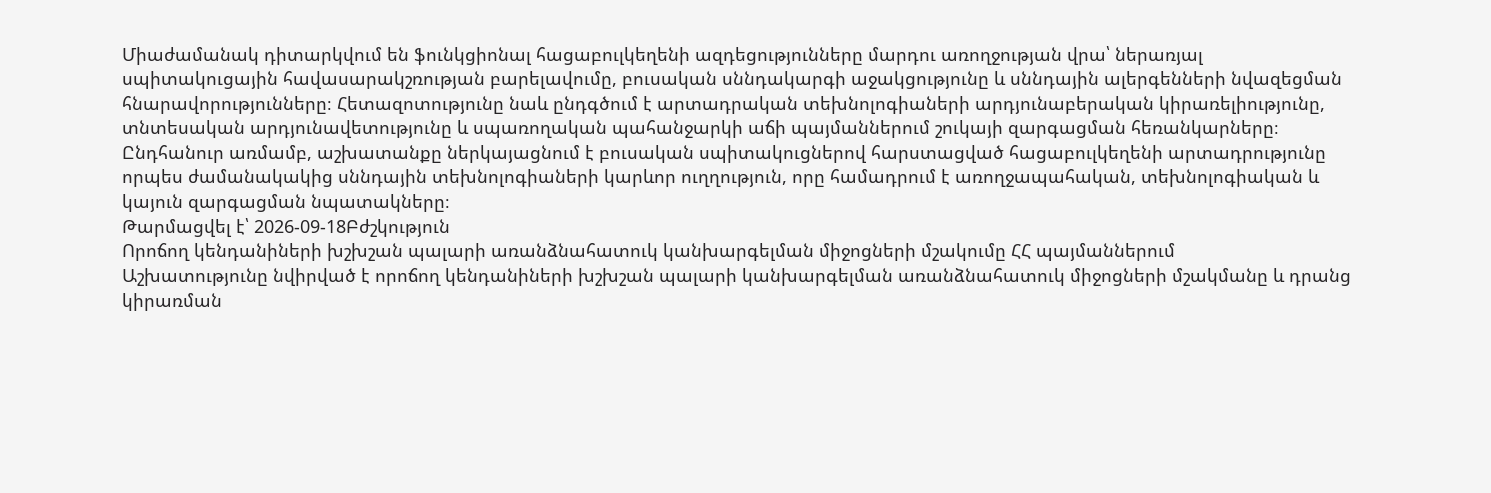Միաժամանակ դիտարկվում են ֆունկցիոնալ հացաբուլկեղենի ազդեցությունները մարդու առողջության վրա՝ ներառյալ սպիտակուցային հավասարակշռության բարելավումը, բուսական սննդակարգի աջակցությունը և սննդային ալերգենների նվազեցման հնարավորությունները։ Հետազոտությունը նաև ընդգծում է արտադրական տեխնոլոգիաների արդյունաբերական կիրառելիությունը, տնտեսական արդյունավետությունը և սպառողական պահանջարկի աճի պայմաններում շուկայի զարգացման հեռանկարները։ Ընդհանուր առմամբ, աշխատանքը ներկայացնում է բուսական սպիտակուցներով հարստացված հացաբուլկեղենի արտադրությունը որպես ժամանակակից սննդային տեխնոլոգիաների կարևոր ուղղություն, որը համադրում է առողջապահական, տեխնոլոգիական և կայուն զարգացման նպատակները։
Թարմացվել է՝ 2026-09-18Բժշկություն
Որոճող կենդանիների խշխշան պալարի առանձնահատուկ կանխարգելման միջոցների մշակումը ՀՀ պայմաններում
Աշխատությունը նվիրված է որոճող կենդանիների խշխշան պալարի կանխարգելման առանձնահատուկ միջոցների մշակմանը և դրանց կիրառման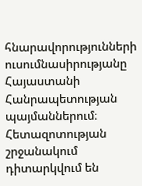հնարավորությունների ուսումնասիրությանը Հայաստանի Հանրապետության պայմաններում։ Հետազոտության շրջանակում դիտարկվում են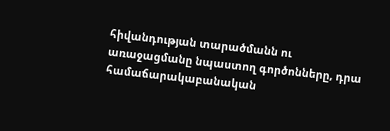հիվանդության տարածմանն ու առաջացմանը նպաստող գործոնները, դրա համաճարակաբանական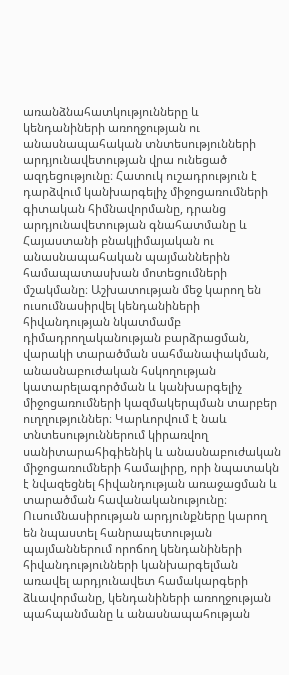առանձնահատկությունները և կենդանիների առողջության ու անասնապահական տնտեսությունների արդյունավետության վրա ունեցած ազդեցությունը։ Հատուկ ուշադրություն է դարձվում կանխարգելիչ միջոցառումների գիտական հիմնավորմանը, դրանց արդյունավետության գնահատմանը և Հայաստանի բնակլիմայական ու անասնապահական պայմաններին համապատասխան մոտեցումների մշակմանը։ Աշխատության մեջ կարող են ուսումնասիրվել կենդանիների հիվանդության նկատմամբ դիմադրողականության բարձրացման, վարակի տարածման սահմանափակման, անասնաբուժական հսկողության կատարելագործման և կանխարգելիչ միջոցառումների կազմակերպման տարբեր ուղղություններ։ Կարևորվում է նաև տնտեսություններում կիրառվող սանիտարահիգիենիկ և անասնաբուժական միջոցառումների համալիրը, որի նպատակն է նվազեցնել հիվանդության առաջացման և տարածման հավանականությունը։ Ուսումնասիրության արդյունքները կարող են նպաստել հանրապետության պայմաններում որոճող կենդանիների հիվանդությունների կանխարգելման առավել արդյունավետ համակարգերի ձևավորմանը, կենդանիների առողջության պահպանմանը և անասնապահության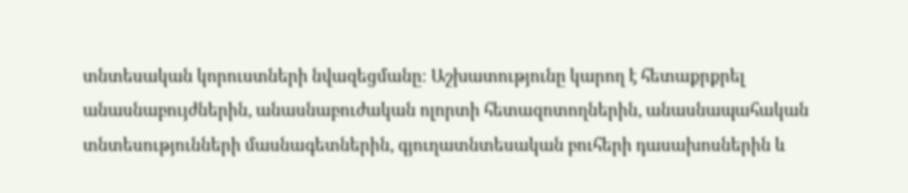տնտեսական կորուստների նվազեցմանը։ Աշխատությունը կարող է հետաքրքրել անասնաբույժներին, անասնաբուժական ոլորտի հետազոտողներին, անասնապահական տնտեսությունների մասնագետներին, գյուղատնտեսական բուհերի դասախոսներին և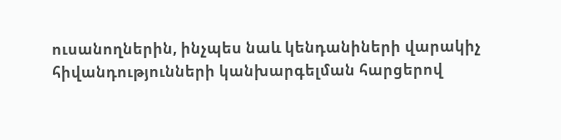ուսանողներին, ինչպես նաև կենդանիների վարակիչ հիվանդությունների կանխարգելման հարցերով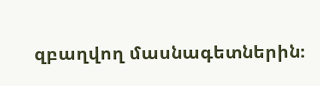զբաղվող մասնագետներին։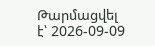Թարմացվել է՝ 2026-09-09